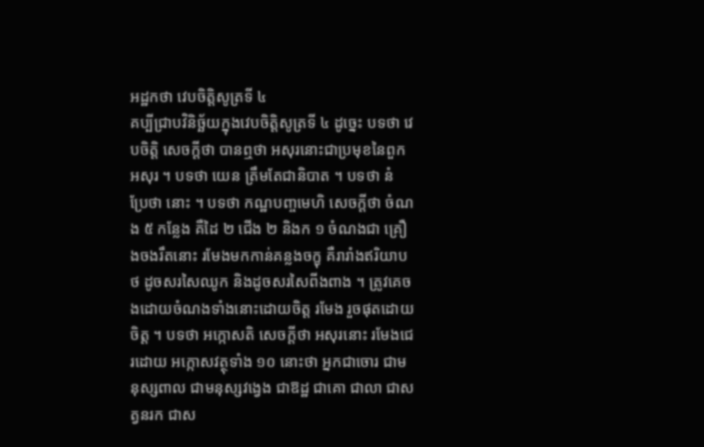អដ្ឋកថា វេបចិត្តិសូត្រទី ៤
គប្បីជ្រាបវិនិច្ឆ័យក្នុងវេបចិត្តិសូត្រទី ៤ ដូច្នេះ បទថា វេបចិត្តិ សេចក្តីថា បានឮថា អសុរនោះជាប្រមុខនៃពួកអសុរ ។ បទថា យេន ត្រឹមតែជានិបាត ។ បទថា នំ ប្រែថា នោះ ។ បទថា កណ្ឋបញ្ចមេហិ សេចក្តីថា ចំណង ៥ កន្លែង គឺដៃ ២ ជើង ២ និងក ១ ចំណងជា គ្រឿងចងរឹតនោះ រមែងមកកាន់គន្លងចក្ខុ គឺរារាំងឥរិយាបថ ដូចសរសៃឈូក និងដូចសរសៃពីងពាង ។ ត្រូវគេចងដោយចំណងទាំងនោះដោយចិត្ត រមែង រួចផុតដោយចិត្ត ។ បទថា អក្កោសតិ សេចក្តីថា អសុរនោះ រមែងជេរដោយ អក្កោសវត្ថុទាំង ១០ នោះថា អ្នកជាចោរ ជាមនុស្សពាល ជាមនុស្សវង្វេង ជាឱដ្ឋ ជាគោ ជាលា ជាសត្វនរក ជាស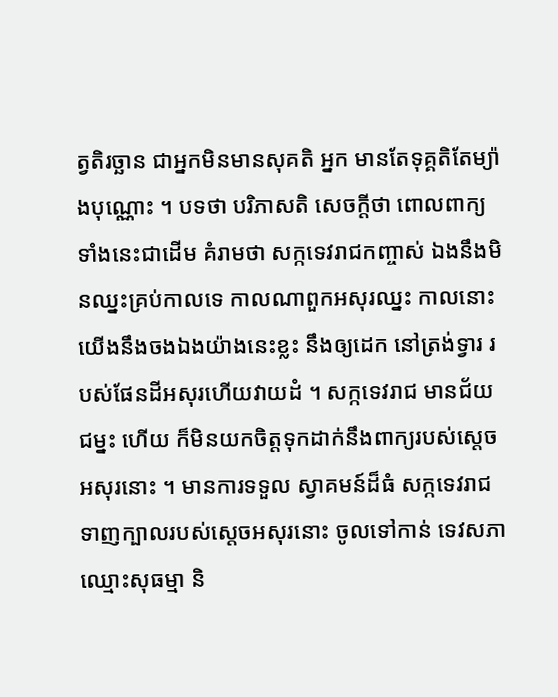ត្វតិរច្ឆាន ជាអ្នកមិនមានសុគតិ អ្នក មានតែទុគ្គតិតែម្យ៉ាងបុណ្ណោះ ។ បទថា បរិភាសតិ សេចក្តីថា ពោលពាក្យ ទាំងនេះជាដើម គំរាមថា សក្កទេវរាជកញ្ចាស់ ឯងនឹងមិនឈ្នះគ្រប់កាលទេ កាលណាពួកអសុរឈ្នះ កាលនោះយើងនឹងចងឯងយ៉ាងនេះខ្លះ នឹងឲ្យដេក នៅត្រង់ទ្វារ របស់ផែនដីអសុរហើយវាយដំ ។ សក្កទេវរាជ មានជ័យជម្នះ ហើយ ក៏មិនយកចិត្តទុកដាក់នឹងពាក្យរបស់ស្តេចអសុរនោះ ។ មានការទទួល ស្វាគមន៍ដ៏ធំ សក្កទេវរាជទាញក្បាលរបស់ស្តេចអសុរនោះ ចូលទៅកាន់ ទេវសភា ឈ្មោះសុធម្មា និ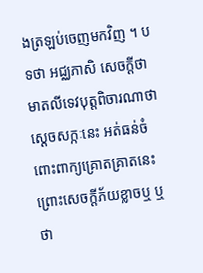ងត្រឡប់ចេញមកវិញ ។ បទថា អជ្ឈភាសិ សេចក្តីថា មាតលីទេវបុត្តពិចារណាថា ស្តេចសក្កៈនេះ អត់ធន់ចំពោះពាក្យគ្រោតគ្រាតនេះ ព្រោះសេចក្តីភ័យខ្លាចឬ ឬថា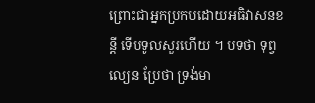ព្រោះជាអ្នកប្រកបដោយអធិវាសនខន្តី ទើបទូលសួរហើយ ។ បទថា ទុព្វល្យេន ប្រែថា ទ្រង់មា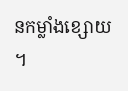នកម្លាំងខ្សោយ ។